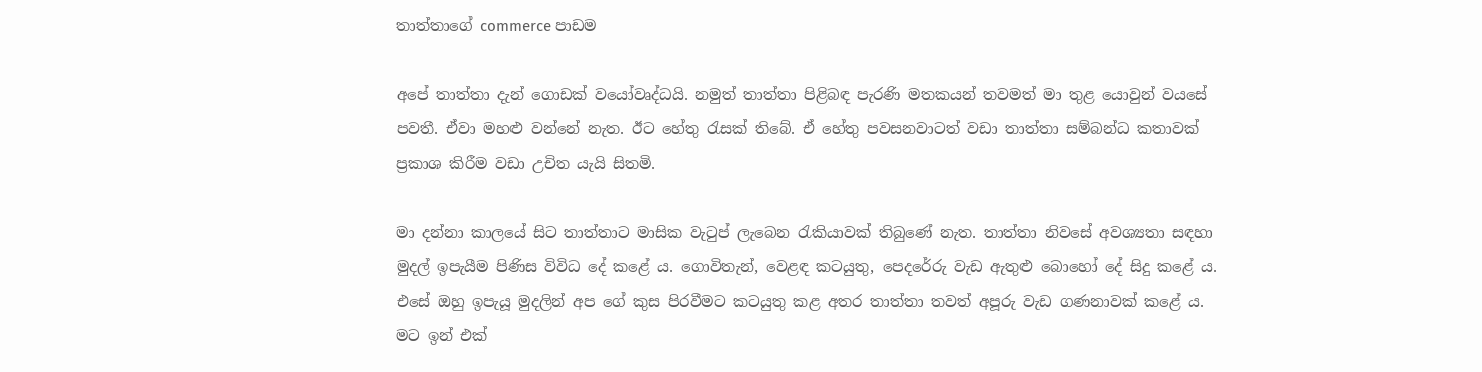තාත්තාගේ commerce පාඩම

අපේ තාත්තා දැන් ගොඩක් වයෝවෘද්ධයි. නමුත් තාත්තා පිළිබඳ පැරණි මතකයන් තවමත් මා තුළ යොවුන් වයසේ පවතී. ඒවා මහළු වන්නේ නැත. ඊට හේතු රැසක් තිබේ. ඒ හේතු පවසනවාටත් වඩා තාත්තා සම්බන්ධ කතාවක් ප්‍රකාශ කිරීම වඩා උචිත යැයි සිතමි.

මා දන්නා කාලයේ සිට තාත්තාට මාසික වැටුප් ලැබෙන රැකියාවක් තිබුණේ නැත. තාත්තා නිවසේ අවශ්‍යතා සඳහා මුදල් ඉපැයීම පිණිස විවිධ දේ කළේ ය. ගොවිතැන්, වෙළඳ කටයුතු, පෙදරේරු වැඩ ඇතුළු බොහෝ දේ සිදු කළේ ය. එසේ ඔහු ඉපැයූ මුදලින් අප ගේ කුස පිරවීමට කටයුතු කළ අතර තාත්තා තවත් අපූරු වැඩ ගණනාවක් කළේ ය. මට ඉන් එක්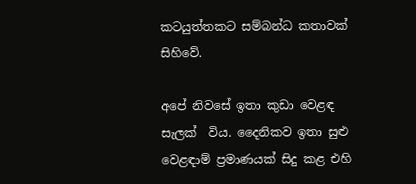කටයුත්තකට සම්බන්ධ කතාවක් සිහිවේ.

අපේ නිවසේ ඉතා කුඩා වෙළඳ සැලක්  විය. දෛනිකව ඉතා සුළු වෙළඳාම් ප්‍රමාණයක් සිදු කළ එහි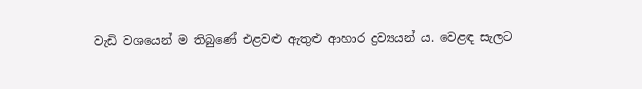වැඩි වශයෙන් ම තිබුණේ එළවළු ඇතුළු ආහාර ද්‍රව්‍යයන් ය. වෙළඳ සැලට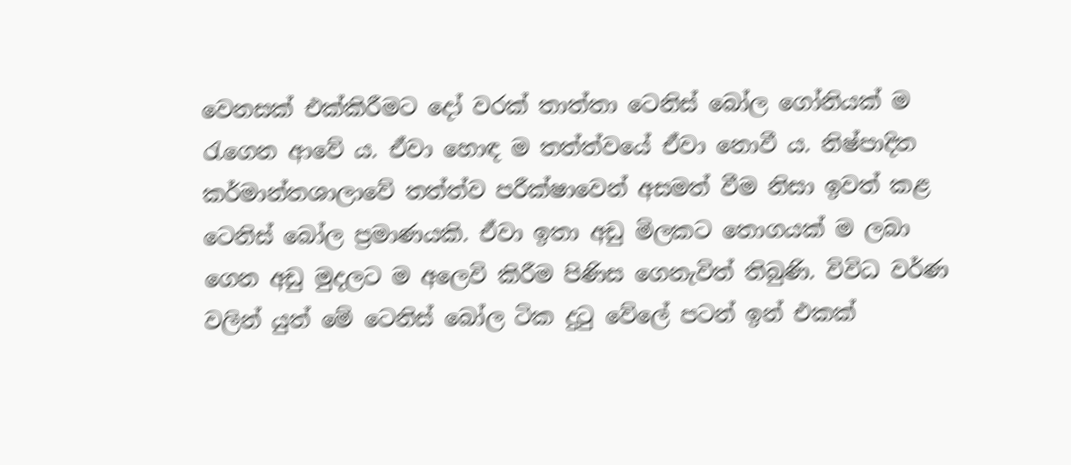වෙනසක් එක්කිරීමට දෝ වරක් තාත්තා ටෙනිස් බෝල ගෝනියක් ම රැගෙන ආවේ ය. ඒවා හොඳ ම තත්ත්වයේ ඒවා නොවී ය. නිෂ්පාදිත කර්මාන්තශාලාවේ තත්ත්ව පරීක්ෂාවෙන් අසමත් වීම නිසා ඉවත් කළ ටෙනිස් බෝල ප්‍රමාණයකි. ඒවා ඉතා අඩු මිලකට තොගයක් ම ලබා ගෙන අඩු මුදලට ම අලෙවි කිරීම පිණිස ගෙනැවිත් තිබුණි. විවිධ වර්ණ වලින් යුත් මේ ටෙනිස් බෝල ටික දුටු වේලේ පටන් ඉන් එකක්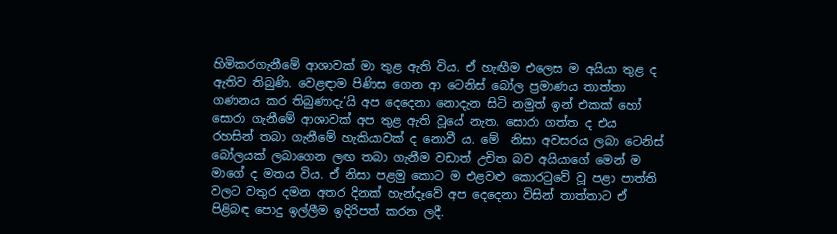හිමිකරගැනීමේ ආශාවක් මා තුළ ඇති විය. ඒ හැඟීම එලෙස ම අයියා තුළ ද ඇතිව තිබුණි. වෙළඳාම පිණිස ගෙන ආ ටෙනිස් බෝල ප්‍රමාණය තාත්තා ගණනය කර තිබුණාදැ’යි අප දෙදෙනා නොදැන සිටි නමුත් ඉන් එකක් හෝ සොරා ගැනීමේ ආශාවක් අප තුළ ඇති වූයේ නැත. සොරා ගත්ත ද එය රහසින් තබා ගැනීමේ හැකියාවක් ද නොවී ය. මේ  නිසා අවසරය ලබා ටෙනිස් බෝලයක් ලබාගෙන ලඟ තබා ගැනීම වඩාත් උචිත බව අයියාගේ මෙන් ම මාගේ ද මතය විය. ඒ නිසා පළමු කොට ම එළවළු කොරටුවේ වූ පළා පාත්ති වලට වතුර දමන අතර දිනක් හැන්දෑවේ අප දෙදෙනා විසින් තාත්තාට ඒ පිළිබඳ පොදු ඉල්ලීම ඉදිරිපත් කරන ලදී.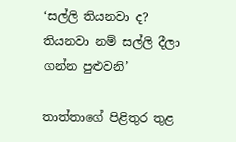‘සල්ලි තියනවා ද? තියනවා නම් සල්ලි දීලා ගන්න පුළුවනි’

තාත්තාගේ පිළිතුර තුළ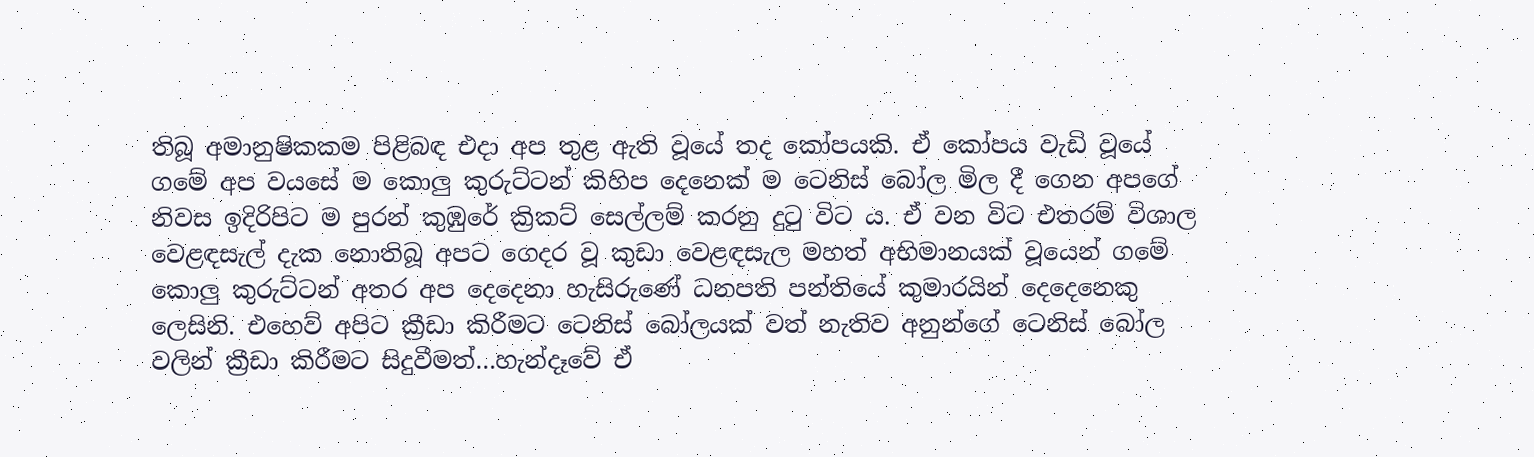තිබූ අමානුෂිකකම පිළිබඳ එදා අප තුළ ඇති වූයේ තද කෝපයකි. ඒ කෝපය වැඩි වූයේ ගමේ අප වයසේ ම කොලු කුරුට්ටන් කිහිප දෙනෙක් ම ටෙනිස් බෝල මිල දී ගෙන අපගේ නිවස ඉදිරිපිට ම පුරන් කුඹුරේ ක්‍රිකට් සෙල්ලම් කරනු දුටු විට ය. ඒ වන විට එතරම් විශාල වෙළඳසැල් දැක නොතිබූ අපට ගෙදර වූ කුඩා වෙළඳසැල මහත් අභිමානයක් වූයෙන් ගමේ කොලු කුරුට්ටන් අතර අප දෙදෙනා හැසිරුණේ ධනපති පන්තියේ කුමාරයින් දෙදෙනෙකු ලෙසිනි. එහෙව් අපිට ක්‍රීඩා කිරීමට ටෙනිස් බෝලයක් වත් නැතිව අනුන්ගේ ටෙනිස් බෝල වලින් ක්‍රීඩා කිරීමට සිදුවීමත්…හැන්දෑවේ ඒ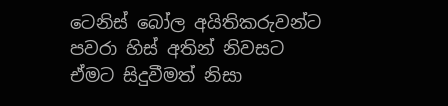ටෙනිස් බෝල අයිතිකරුවන්ට පවරා හිස් අතින් නිවසට ඒමට සිදුවීමත් නිසා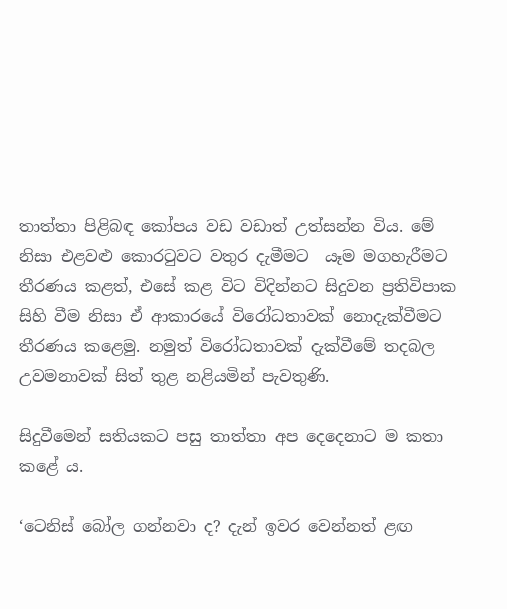තාත්තා පිළිබඳ කෝපය වඩ වඩාත් උත්සන්න විය. මේ නිසා එළවළු කොරටුවට වතුර දැමීමට  යෑම මගහැරීමට තීරණය කළත්, එසේ කළ විට විදින්නට සිදුවන ප්‍රතිවිපාක සිහි වීම නිසා ඒ ආකාරයේ විරෝධතාවක් නොදැක්වීමට තීරණය කළෙමු. නමුත් විරෝධතාවක් දැක්වීමේ තදබල උවමනාවක් සිත් තුළ නළියමින් පැවතුණි.

සිදුවීමෙන් සතියකට පසු තාත්තා අප දෙදෙනාට ම කතා කළේ ය.

‘ටෙනිස් බෝල ගන්නවා ද? දැන් ඉවර වෙන්නත් ළඟ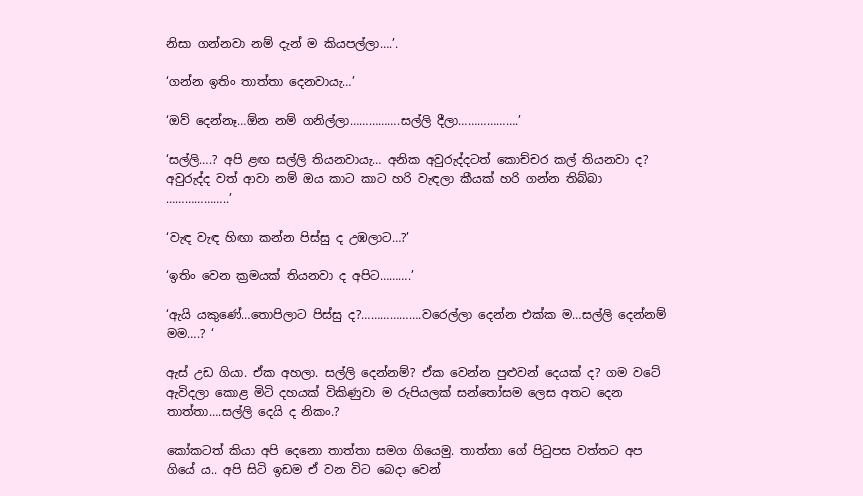නිසා ගන්නවා නම් දැන් ම කියපල්ලා….’.

‘ගන්න ඉතිං තාත්තා දෙනවායැ…’

‘ඔව් දෙන්නෑ…ඕන නම් ගනිල්ලා…………….සල්ලි දීලා……………….’

‘සල්ලි….? අපි ළඟ සල්ලි තියනවායැ… අනික අවුරුද්දටත් කොච්චර කල් තියනවා ද? අවුරුද්ද වත් ආවා නම් ඔය කාට කාට හරි වැඳලා කීයක් හරි ගන්න තිබ්බා ………………..’

‘වැඳ වැඳ හිඟා කන්න පිස්සු ද උඹලාට…?’

‘ඉතිං වෙන ක්‍රමයක් තියනවා ද අපිට……….’

‘ඇයි යකුණේ…තොපිලාට පිස්සු ද?……………….වරෙල්ලා දෙන්න එක්ක ම…සල්ලි දෙන්නම් මම….? ‘

ඇස් උඩ ගියා. ඒක අහලා. සල්ලි දෙන්නම්? ඒක වෙන්න පුළුවන් දෙයක් ද? ගම වටේ ඇවිදලා කොළ මිටි දහයක් විකිණුවා ම රුපියලක් සන්තෝසම ලෙස අතට දෙන තාත්තා….සල්ලි දෙයි ද නිකං.?

කෝකටත් කියා අපි දෙනො තාත්තා සමග ගියෙමු. තාත්තා ගේ පිටුපස වත්තට අප ගියේ ය.. අපි සිටි ඉඩම ඒ වන විට බෙදා වෙන්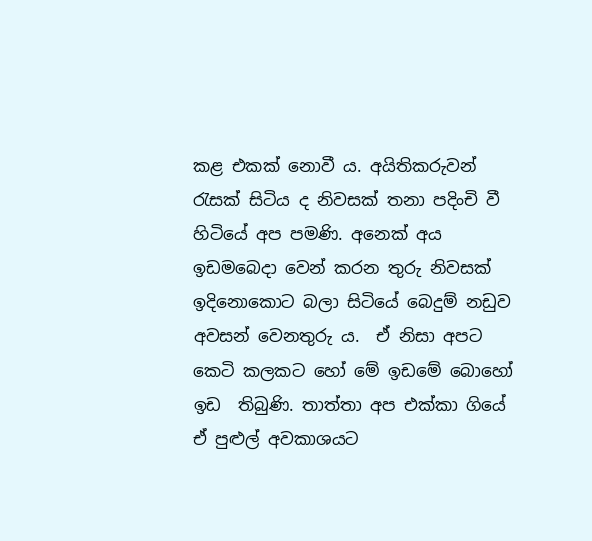කළ එකක් නොවී ය. අයිතිකරුවන් රැසක් සිටිය ද නිවසක් තනා පදිංචි වී හිටියේ අප පමණි. අනෙක් අය ඉඩමබෙදා වෙන් කරන තුරු නිවසක් ඉදිනොකොට බලා සිටියේ බෙදුම් නඩුව අවසන් වෙනතුරු ය.  ඒ නිසා අපට කෙටි කලකට හෝ මේ ඉඩමේ බොහෝ ඉඩ  තිබුණි. තාත්තා අප එක්කා ගියේ ඒ පුළුල් අවකාශයට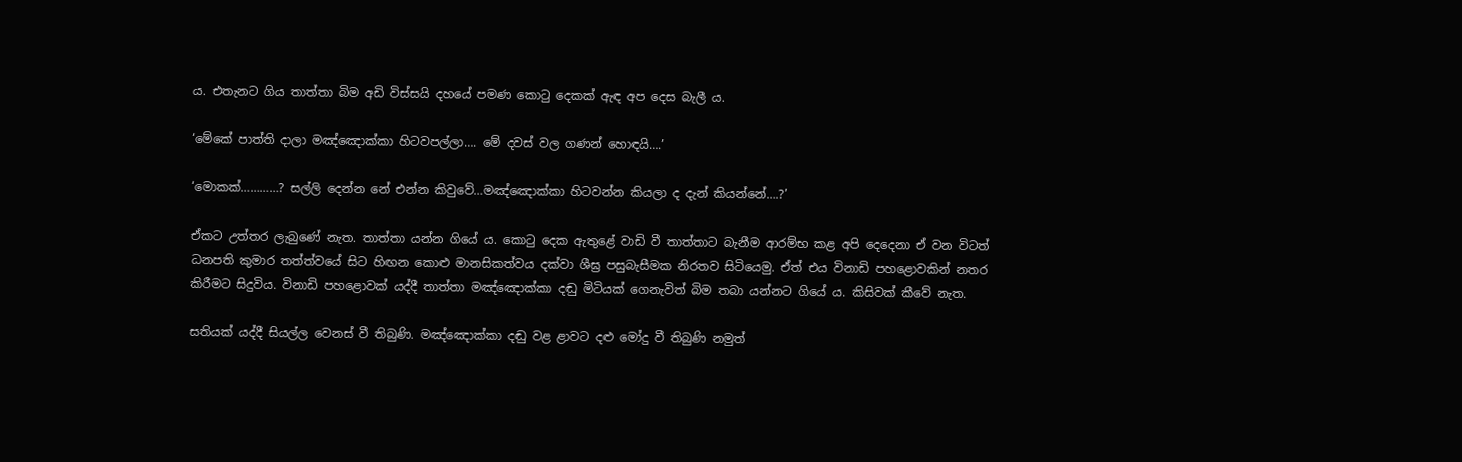ය. එතැනට ගිය තාත්තා බිම අඩි විස්සයි දහයේ පමණ කොටු දෙකක් ඇඳ අප දෙස බැලී ය.

‘මේකේ පාත්ති දාලා මඤ්ඤොක්කා හිටවපල්ලා…. මේ දවස් වල ගණන් හොඳයි….’

‘මොකක්…………? සල්ලි දෙන්න නේ එන්න කිවුවේ…මඤ්ඤොක්කා හිටවන්න කියලා ද දැන් කියන්නේ….?’

ඒකට උත්තර ලැබුණේ නැත. තාත්තා යන්න ගියේ ය. කොටු දෙක ඇතුළේ වාඩි වී තාත්තාට බැනීම ආරම්භ කළ අපි දෙදෙනා ඒ වන විටත් ධනපති කුමාර තත්ත්වයේ සිට හිඟන කොළු මානසිකත්වය දක්වා ශීඝ්‍ර පසුබැසීමක නිරතව සිටියෙමු. ඒත් එය විනාඩි පහළොවකින් නතර කිරීමට සිදුවිය. විනාඩි පහළොවක් යද්දී තාත්තා මඤ්ඤොක්කා දඬු මිටියක් ගෙනැවිත් බිම තබා යන්නට ගියේ ය. කිසිවක් කීවේ නැත.

සතියක් යද්දී සියල්ල වෙනස් වී තිබුණි. මඤ්ඤොක්කා දඬු වළ ළාවට දළු මෝදු වී තිබුණි නමුත්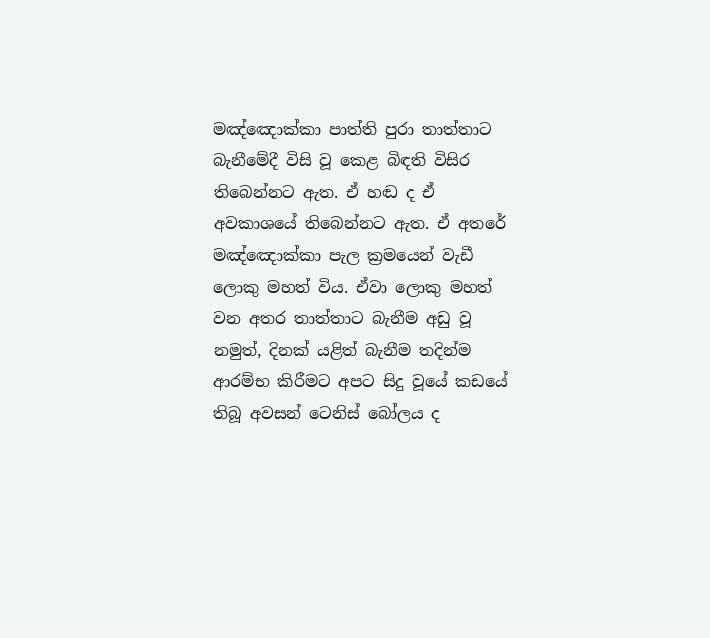මඤ්ඤොක්කා පාත්ති පුරා තාත්තාට බැනීමේදී විසි වූ කෙළ බිඳති විසිර තිබෙන්නට ඇත. ඒ හඬ ද ඒ අවකාශයේ තිබෙන්නට ඇත. ඒ අතරේ මඤ්ඤොක්කා පැල ක්‍රමයෙන් වැඩී ලොකු මහත් විය. ඒවා ලොකු මහත් වන අතර තාත්තාට බැනීම අඩු වූ නමුත්, දිනක් යළිත් බැනීම තදින්ම ආරම්භ කිරීමට අපට සිදු වූයේ කඩයේ තිබූ අවසන් ටෙනිස් බෝලය ද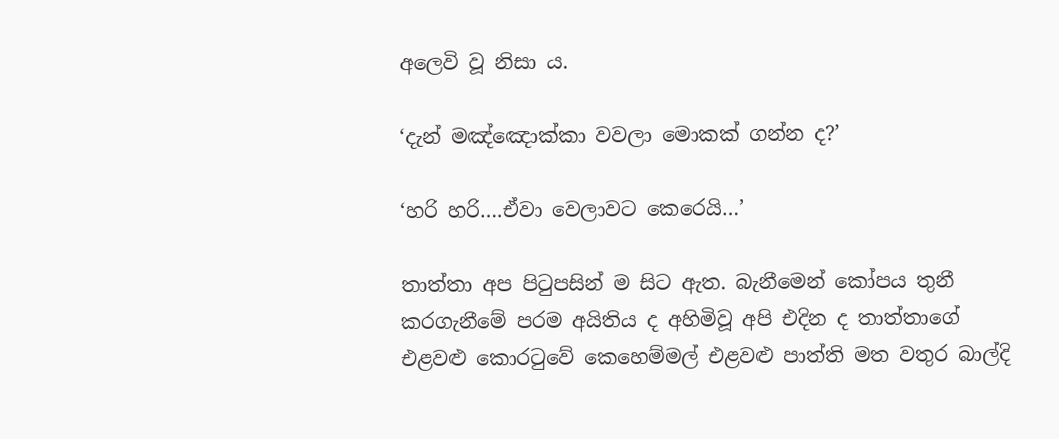අලෙවි වූ නිසා ය.

‘දැන් මඤ්ඤොක්කා වවලා මොකක් ගන්න ද?’

‘හරි හරි….ඒවා වෙලාවට කෙරෙයි…’

තාත්තා අප පිටුපසින් ම සිට ඇත. බැනීමෙන් කෝපය තුනී කරගැනීමේ පරම අයිතිය ද අහිමිවූ අපි එදින ද තාත්තාගේ එළවළු කොරටුවේ කෙහෙම්මල් එළවළු පාත්ති මත වතුර බාල්දි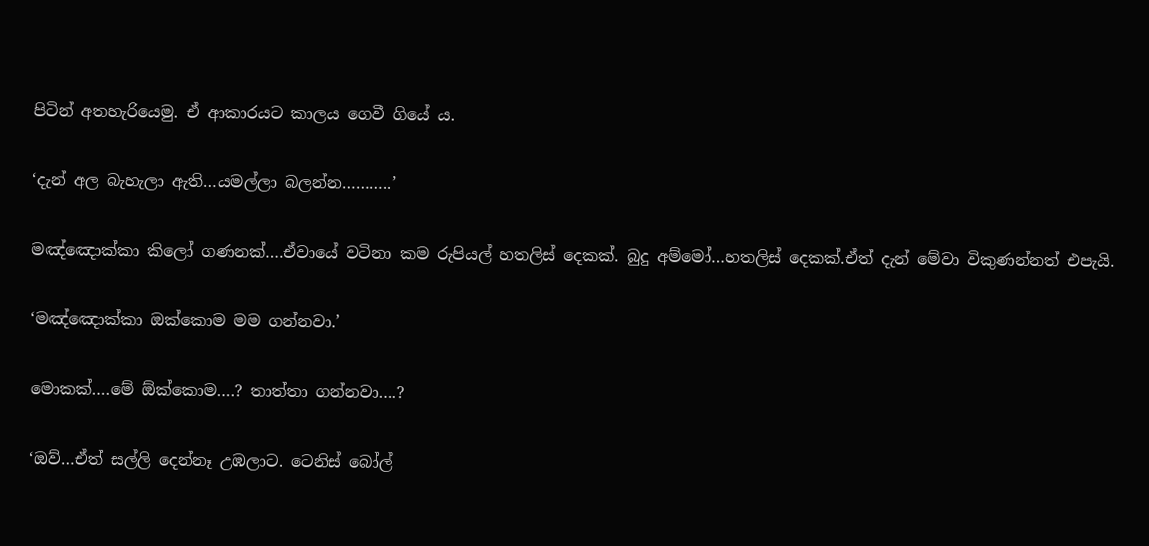පිටින් අතහැරියෙමු. ඒ ආකාරයට කාලය ගෙවී ගියේ ය.

‘දැන් අල බැහැලා ඇති…යමල්ලා බලන්න………..’

මඤ්ඤොක්කා කිලෝ ගණනක්….ඒවායේ වටිනා කම රුපියල් හතලිස් දෙකක්. බුදු අම්මෝ…හතලිස් දෙකක්.ඒත් දැන් මේවා විකුණන්නත් එපැයි.

‘මඤ්ඤොක්කා ඔක්කොම මම ගන්නවා.’

මොකක්….මේ ඕක්කොම….? තාත්තා ගන්නවා….?

‘ඔව්…ඒත් සල්ලි දෙන්නෑ උඹලාට. ටෙනිස් බෝල්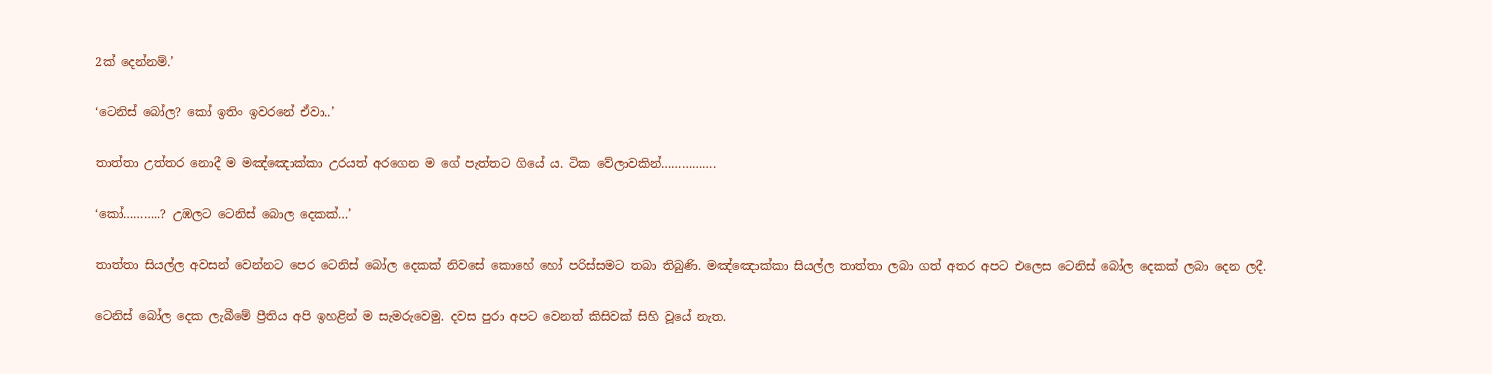2ක් දෙන්නම්.’

‘ටෙනිස් බෝල? කෝ ඉතිං ඉවරනේ ඒවා..’

තාත්තා උත්තර නොදී ම මඤ්ඤොක්කා උරයත් අරගෙන ම ගේ පැත්තට ගියේ ය. ටික වේලාවකින්…………….

‘කෝ………..? උඹලට ටෙනිස් බොල දෙකක්…’

තාත්තා සියල්ල අවසන් වෙන්නට පෙර ටෙනිස් බෝල දෙකක් නිවසේ කොහේ හෝ පරිස්සමට තබා තිබුණි. මඤ්ඤොක්කා සියල්ල තාත්තා ලබා ගත් අතර අපට එලෙස ටෙනිස් බෝල දෙකක් ලබා දෙන ලදී.

ටෙනිස් බෝල දෙක ලැබීමේ ප්‍රීතිය අපි ඉහළින් ම සැමරුවෙමු. දවස පුරා අපට වෙනත් කිසිවක් සිහි වූයේ නැත.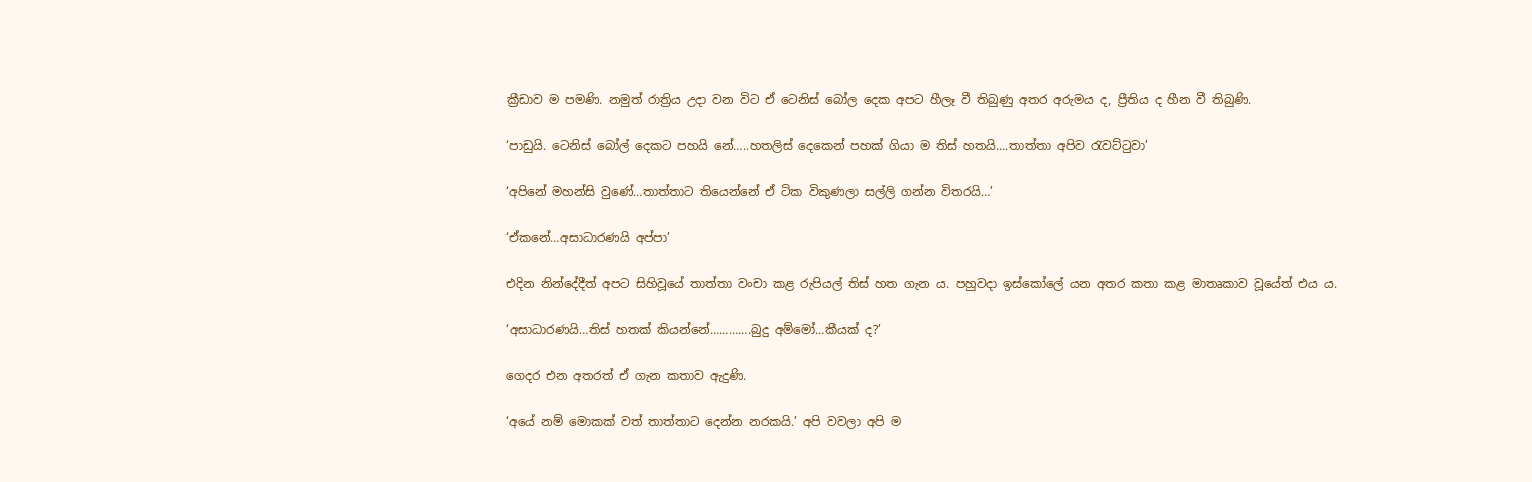ක්‍රීඩාව ම පමණි. නමුත් රාත්‍රිය උදා වන විට ඒ ටෙනිස් බෝල දෙක අපට හීලෑ වී තිබුණු අතර අරුමය ද, ප්‍රීතිය ද හීන වී තිබුණි.

‘පාඩුයි. ටෙනිස් බෝල් දෙකට පහයි නේ…..හතලිස් දෙකෙන් පහක් ගියා ම තිස් හතයි….තාත්තා අපිව රැවට්ටුවා’

‘අපිනේ මහන්සි වුණේ…තාත්තාට තියෙන්නේ ඒ ටික විකුණලා සල්ලි ගන්න විතරයි…’

‘ඒකනේ…අසාධාරණයි අප්පා’

එදින නින්දේදීත් අපට සිහිවූයේ තාත්තා වංචා කළ රුපියල් තිස් හත ගැන ය. පහුවදා ඉස්කෝලේ යන අතර කතා කළ මාතෘකාව වූයේත් එය ය.

‘අසාධාරණයි…තිස් හතක් කියන්නේ………….බුදු අම්මෝ…කීයක් ද?’

ගෙදර එන අතරත් ඒ ගැන කතාව ඇදුණි.

‘අයේ නම් මොකක් වත් තාත්තාට දෙන්න නරකයි.’ අපි වවලා අපි ම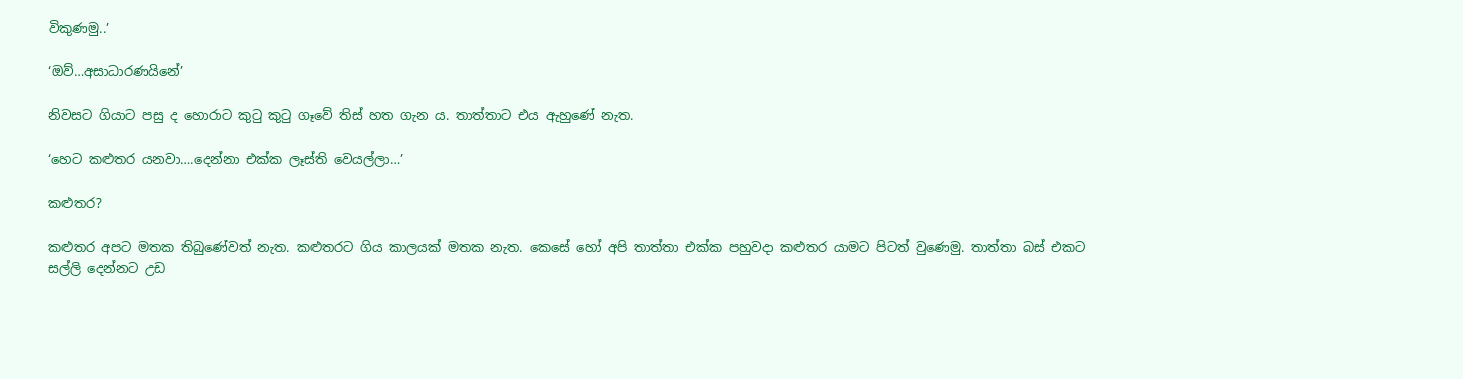විකුණමු..’

‘ඔව්…අසාධාරණයිනේ’

නිවසට ගියාට පසු ද හොරාට කුටු කුටු ගෑවේ තිස් හත ගැන ය. තාත්තාට එය ඇහුණේ නැත.

‘හෙට කළුතර යනවා….දෙන්නා එක්ක ලෑස්ති වෙයල්ලා…’

කළුතර?

කළුතර අපට මතක තිබු‍ණේවත් නැත. කළුතරට ගිය කාලයක් මතක නැත. කෙසේ හෝ අපි තාත්තා එක්ක පහුවදා කළුතර යාමට පිටත් වුණෙමු. තාත්තා බස් එකට සල්ලි දෙන්නට උඩ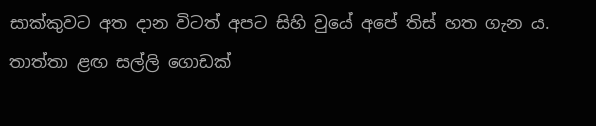සාක්කුවට අත දාන විටත් අපට සිහි වුයේ අපේ තිස් හත ගැන ය. තාත්තා ළඟ සල්ලි ගොඩක්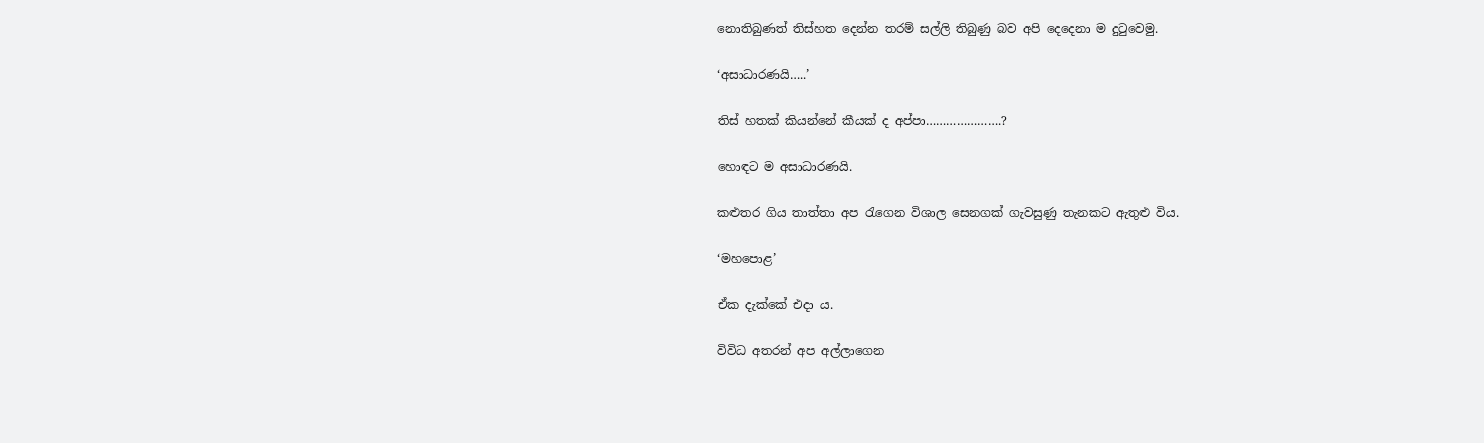නොතිබුණත් තිස්හත දෙන්න තරම් සල්ලි තිබුණු බව අපි දෙදෙනා ම දුටුවෙමු.

‘අසාධාරණයි…..’

තිස් හතක් කියන්නේ කීයක් ද අප්පා………………….?

හොඳට ම අසාධාරණයි.

කළුතර ගිය තාත්තා අප රැගෙන විශාල සෙනගක් ගැවසුණු තැනකට ඇතුළු විය.

‘මහපොළ’

ඒක දැක්කේ එදා ය.

විවිධ අතරන් අප අල්ලාගෙන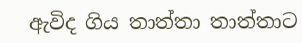ඇවිද ගිය තාත්තා තාත්තාට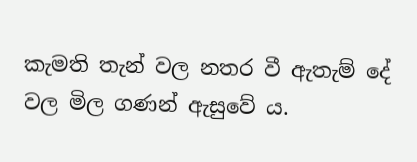කැමති තැන් වල නතර වී ඇතැම් දේ වල මිල ගණන් ඇසුවේ ය.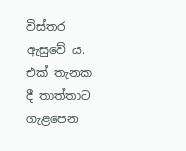විස්තර ඇසුවේ ය.  එක් තැනක දී තාත්තාට ගැළපෙන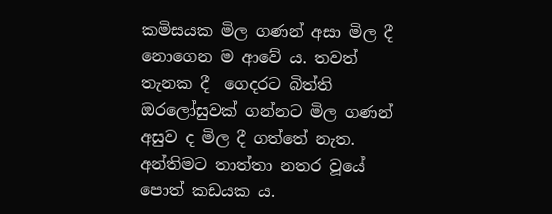කමිසයක මිල ගණන් අසා මිල දී නොගෙන ම ආවේ ය. තවත් තැනක දී  ගෙදරට බිත්ති ඔරලෝසුවක් ගන්නට මිල ගණන් අසුව ද මිල දී ගත්තේ නැත. අන්තිමට තාත්තා නතර වූයේ පොත් කඩයක ය.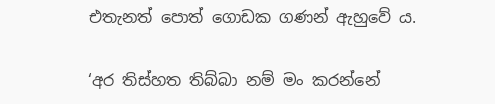එතැනත් පොත් ගොඩක ගණන් ඇහුවේ ය.

‘අර තිස්හත තිබ්බා නම් මං කරන්නේ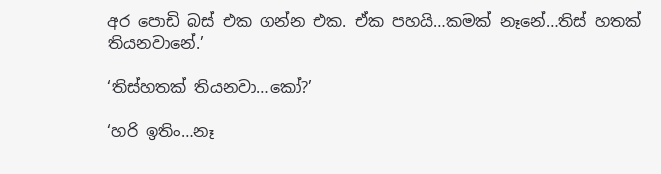අර පොඩි බස් එක ගන්න එක. ඒක පහයි…කමක් නෑනේ…තිස් හතක් තියනවානේ.’

‘තිස්හතක් තියනවා…කෝ?’

‘හරි ඉතිං…නෑ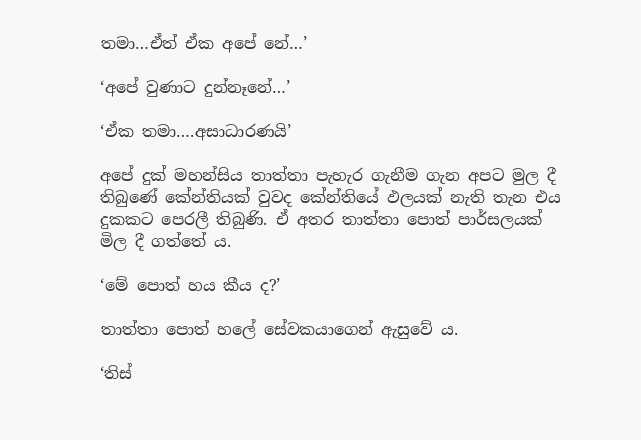තමා…ඒත් ඒක අපේ නේ…’

‘අපේ වුණාට දුන්නෑනේ…’

‘ඒක තමා….අසාධාරණයි’

අපේ දුක් මහන්සිය තාත්තා පැහැර ගැනීම ගැන අපට මුල දී තිබුණේ කේන්තියක් වුවද කේන්තියේ ඵලයක් නැති තැන එය දුකකට පෙරලී තිබුණි. ඒ අතර තාත්තා පොත් පාර්සලයක් මිල දී ගත්තේ ය.

‘මේ පොත් හය කීය ද?’

තාත්තා පොත් හලේ සේවකයාගෙන් ඇසුවේ ය.

‘තිස්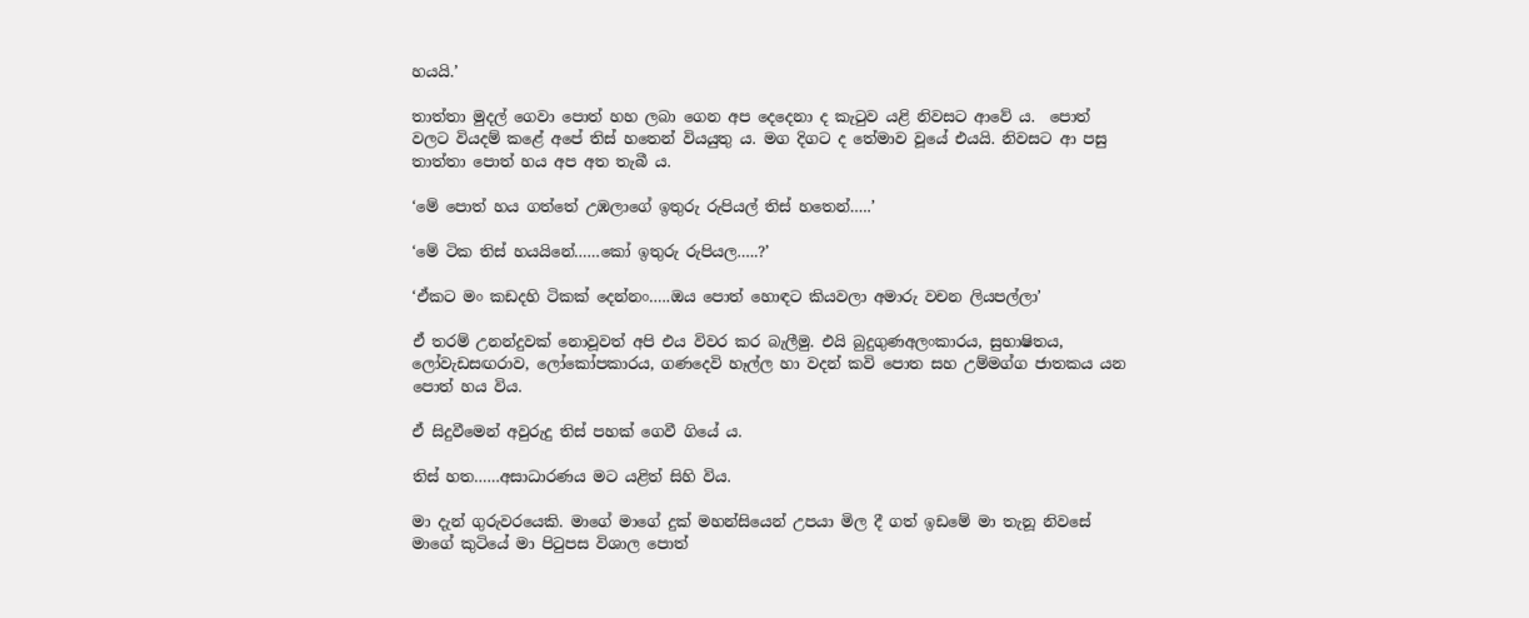හයයි.’

තාත්තා මුදල් ගෙවා පොත් හහ ලබා ගෙන අප දෙදෙනා ද කැටුව යළි නිවසට ආවේ ය.  පොත් වලට වියදම් කළේ අපේ තිස් හතෙන් වියයුතු ය. මග දිගට ද තේමාව වූයේ එයයි. නිවසට ආ පසු තාත්තා පොත් හය අප අත තැබී ය.

‘මේ පොත් හය ගත්තේ උඹලාගේ ඉතුරු රුපියල් තිස් හතෙන්…..’

‘මේ ටික තිස් හයයිනේ……කෝ ඉතුරු රුපියල…..?’

‘ඒකට මං කඩදහි ටිකක් දෙන්නං…..ඔය පොත් හොඳට කියවලා අමාරු වචන ලියපල්ලා’

ඒ තරම් උනන්දුවක් නොවූවත් අපි එය විවර කර බැලීමු. එයි බුදුගුණඅලංකාරය, සුභාෂිතය, ලෝවැඩසඟරාව, ලෝකෝපකාරය, ගණදෙවි හෑල්ල හා වදන් කවි පොත සහ උම්මග්ග ජාතකය යන පොත් හය විය.

ඒ සිදුවීමෙන් අවුරුදු තිස් පහක් ගෙවී ගියේ ය.

තිස් හත……අසාධාරණය මට යළිත් සිහි විය.

මා දැන් ගුරුවරයෙකි. මාගේ මාගේ දුක් මහන්සියෙන් උපයා මිල දී ගත් ඉඩමේ මා තැනූ නිවසේ මාගේ කුටියේ මා පිටුපස විශාල පොත්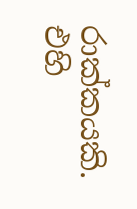රාක්කයකි. එහි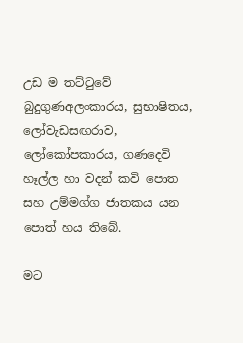උඩ ම තට්ටුවේ බුදුගුණඅලංකාරය, සුභාෂිතය, ලෝවැඩසඟරාව, ලෝකෝපකාරය, ගණදෙවි හෑල්ල හා වදන් කවි පොත සහ උම්මග්ග ජාතකය යන පොත් හය තිබේ.

මට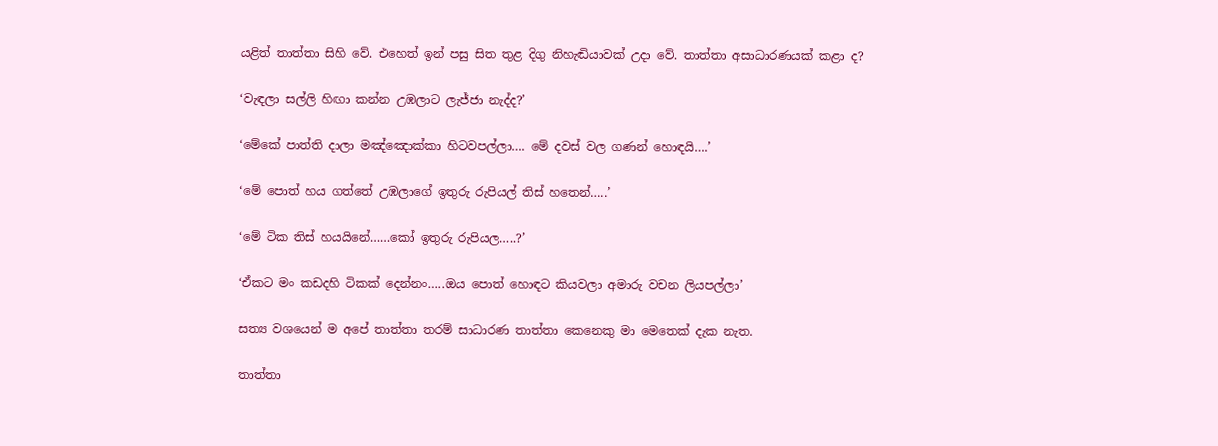යළිත් තාත්තා සිහි වේ. එහෙත් ඉන් පසු සිත තුළ දිගු නිහැඬියාවක් උදා වේ. තාත්තා අසාධාරණයක් කළා ද?

‘වැඳලා සල්ලි හිඟා කන්න උඹලාට ලැජ්ජා නැද්ද?’

‘මේකේ පාත්ති දාලා මඤ්ඤොක්කා හිටවපල්ලා…. මේ දවස් වල ගණන් හොඳයි….’

‘මේ පොත් හය ගත්තේ උඹලාගේ ඉතුරු රුපියල් තිස් හතෙන්…..’

‘මේ ටික තිස් හයයිනේ……කෝ ඉතුරු රුපියල…..?’

‘ඒකට මං කඩදහි ටිකක් දෙන්නං…..ඔය පොත් හොඳට කියවලා අමාරු වචන ලියපල්ලා’

සත්‍ය වශයෙන් ම අපේ තාත්තා තරම් සාධාරණ තාත්තා කෙනෙකු මා මෙතෙක් දැක නැත.

තාත්තා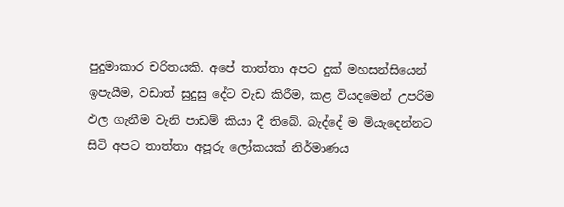පුදුමාකාර චරිතයකි. අපේ තාත්තා අපට දුක් මහසන්සියෙන් ඉපැයීම, වඩාත් සුදුසු දේට වැඩ කිරීම, කළ වියදමෙන් උපරිම ඵල ගැනීම වැනි පාඩම් කියා දී තිබේ. බැද්දේ ම මියැදෙන්නට සිටි අපට තාත්තා අපූරු ලෝකයක් නිර්මාණය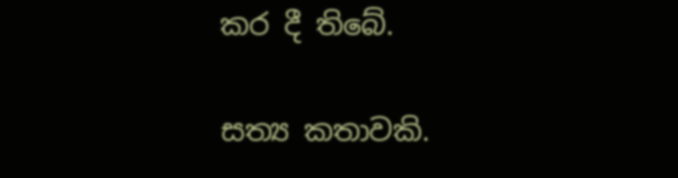කර දී තිබේ.

සත්‍ය කතාවකි.